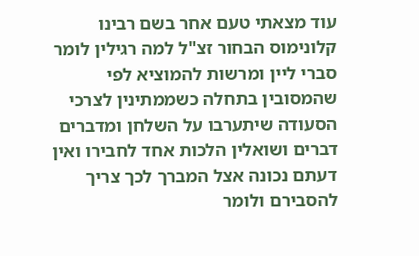עוד מצאתי טעם אחר בשם רבינו קלונימוס הבחור זצ"ל למה רגילין לומר סברי ליין ומרשות להמוציא לפי שהמסובין בתחלה כשממתינין לצרכי הסעודה שיתערבו על השלחן ומדברים דברים ושואלין הלכות אחד לחבירו ואין דעתם נכונה אצל המברך לכך צריך להסבירם ולומר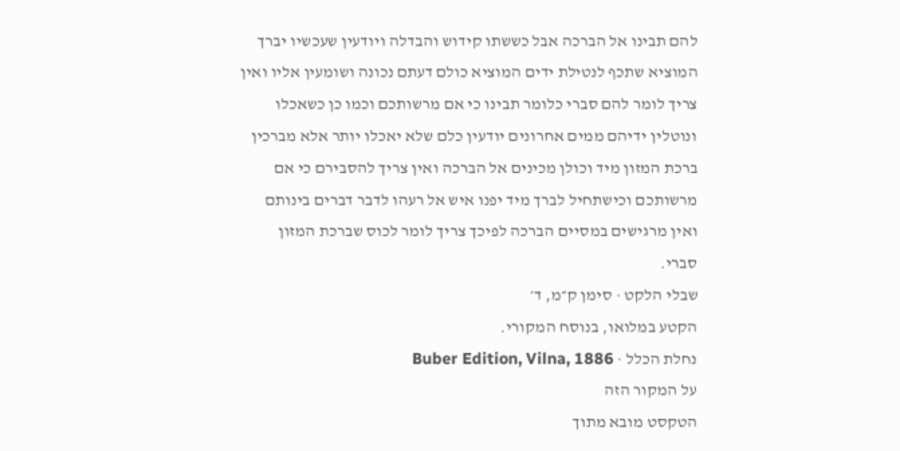להם תבינו אל הברכה אבל כששתו קידוש והבדלה ויודעין שעכשיו יברך המוציא שתכף לנטילת ידים המוציא כולם דעתם נכונה ושומעין אליו ואין צריך לומר להם סברי כלומר תבינו כי אם מרשותכם וכמו כן כשאכלו ונוטלין ידיהם ממים אחרונים יודעין כלם שלא יאכלו יותר אלא מברכין ברכת המזון מיד וכולן מכינים אל הברכה ואין צריך להסבירם כי אם מרשותכם וכישתחיל לברך מיד יפנו איש אל רעהו לדבר דברים בינותם ואין מרגישים במסיים הברכה לפיכך צריך לומר לכוס שברכת המזון סברי.
שבלי הלקט · סימן ק״מ, ד׳
הקטע במלואו, בנוסח המקורי.
נחלת הכלל · Buber Edition, Vilna, 1886
על המקור הזה
הטקסט מובא מתוך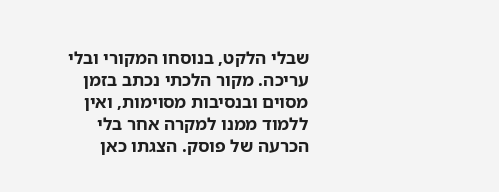שבלי הלקט, בנוסחו המקורי ובלי עריכה. מקור הלכתי נכתב בזמן מסוים ובנסיבות מסוימות, ואין ללמוד ממנו למקרה אחר בלי הכרעה של פוסק. הצגתו כאן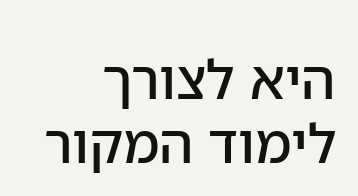היא לצורך לימוד המקור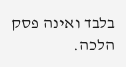בלבד ואינה פסק הלכה.